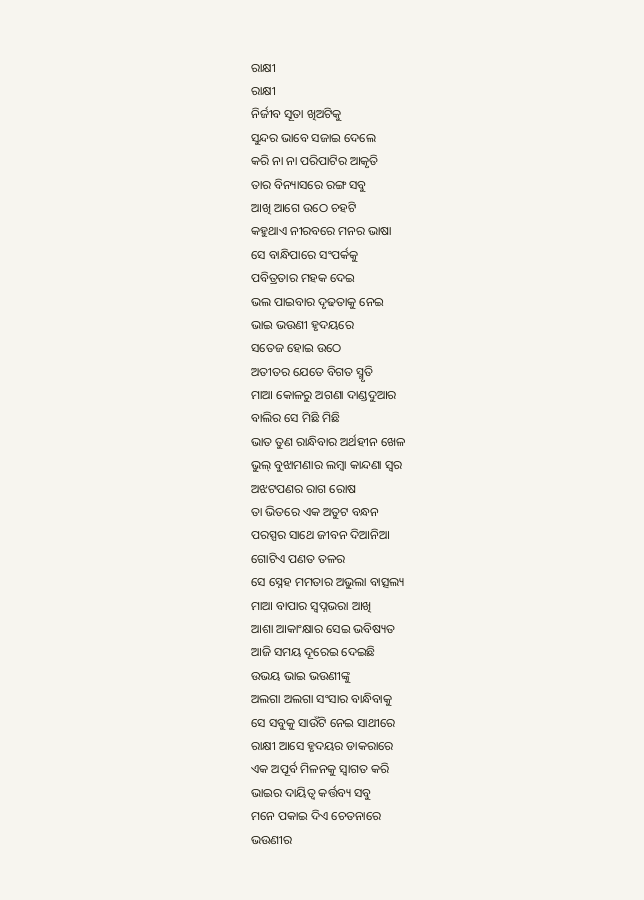ରାକ୍ଷୀ
ରାକ୍ଷୀ
ନିର୍ଜୀବ ସୂତା ଖିଅଟିକୁ
ସୁନ୍ଦର ଭାବେ ସଜାଇ ଦେଲେ
କରି ନା ନା ପରିପାଟିର ଆକୃତି
ତାର ବିନ୍ୟାସରେ ରଙ୍ଗ ସବୁ
ଆଖି ଆଗେ ଉଠେ ଚହଟି
କହୁଥାଏ ନୀରବରେ ମନର ଭାଷା
ସେ ବାନ୍ଧିପାରେ ସଂପର୍କକୁ
ପବିତ୍ରତାର ମହକ ଦେଇ
ଭଲ ପାଇବାର ଦୃଢତାକୁ ନେଇ
ଭାଇ ଭଉଣୀ ହୃଦୟରେ
ସତେଜ ହୋଇ ଉଠେ
ଅତୀତର ଯେତେ ବିଗତ ସ୍ମୃତି
ମାଆ କୋଳରୁ ଅଗଣା ଦାଣ୍ଡଦୁଆର
ବାଲିର ସେ ମିଛି ମିଛି
ଭାତ ତୁଣ ରାନ୍ଧିବାର ଅର୍ଥହୀନ ଖେଳ
ଭୁଲ୍ ବୁଝାମଣାର ଲମ୍ଵା କାନ୍ଦଣା ସ୍ବର
ଅଝଟପଣର ରାଗ ରୋଷ
ତା ଭିତରେ ଏକ ଅତୁଟ ବନ୍ଧନ
ପରସ୍ପର ସାଥେ ଜୀବନ ଦିଆନିଆ
ଗୋଟିଏ ପଣତ ତଳର
ସେ ସ୍ନେହ ମମତାର ଅଭୁଲା ବାତ୍ସଲ୍ୟ
ମାଆ ବାପାର ସ୍ବପ୍ନଭରା ଆଖି
ଆଶା ଆକାଂକ୍ଷାର ସେଇ ଭବିଷ୍ୟତ
ଆଜି ସମୟ ଦୂରେଇ ଦେଇଛି
ଉଭୟ ଭାଇ ଭଉଣୀଙ୍କୁ
ଅଲଗା ଅଲଗା ସଂସାର ବାନ୍ଧିବାକୁ
ସେ ସବୁକୁ ସାଉଁଟି ନେଇ ସାଥୀରେ
ରାକ୍ଷୀ ଆସେ ହୃଦୟର ଡାକରାରେ
ଏକ ଅପୂର୍ବ ମିଳନକୁ ସ୍ବାଗତ କରି
ଭାଇର ଦାୟିତ୍ବ କର୍ତ୍ତବ୍ୟ ସବୁ
ମନେ ପକାଇ ଦିଏ ଚେତନାରେ
ଭଉଣୀର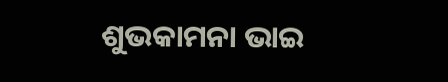ଶୁଭକାମନା ଭାଇ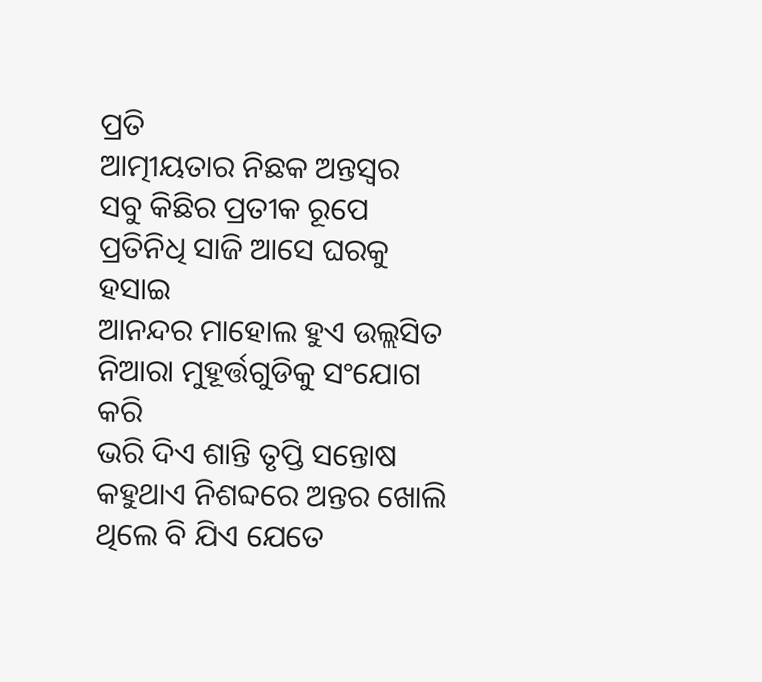ପ୍ରତି
ଆତ୍ମୀୟତାର ନିଛକ ଅନ୍ତସ୍ବର
ସବୁ କିଛିର ପ୍ରତୀକ ରୂପେ
ପ୍ରତିନିଧି ସାଜି ଆସେ ଘରକୁ ହସାଇ
ଆନନ୍ଦର ମାହୋଲ ହୁଏ ଉଲ୍ଲସିତ
ନିଆରା ମୁହୂର୍ତ୍ତଗୁଡିକୁ ସଂଯୋଗ କରି
ଭରି ଦିଏ ଶାନ୍ତି ତୃପ୍ତି ସନ୍ତୋଷ
କହୁଥାଏ ନିଶବ୍ଦରେ ଅନ୍ତର ଖୋଲି
ଥିଲେ ବି ଯିଏ ଯେତେ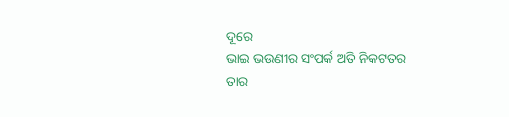ଦୂରେ
ଭାଇ ଭଉଣୀର ସଂପର୍କ ଅତି ନିକଟତର
ତାର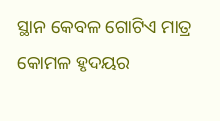ସ୍ଥାନ କେବଳ ଗୋଟିଏ ମାତ୍ର
କୋମଳ ହୃଦୟର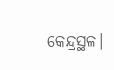କେନ୍ଦ୍ରସ୍ଥଳ।